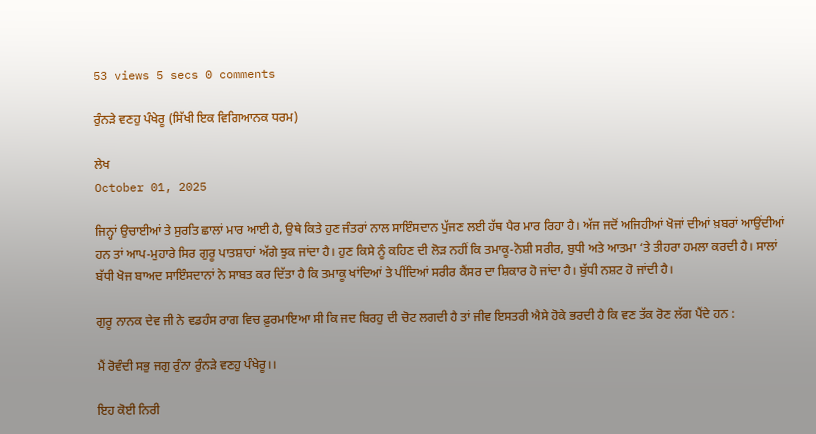53 views 5 secs 0 comments

ਰੁੰਨੜੇ ਵਣਹੁ ਪੰਖੇਰੂ (ਸਿੱਖੀ ਇਕ ਵਿਗਿਆਨਕ ਧਰਮ)

ਲੇਖ
October 01, 2025

ਜਿਨ੍ਹਾਂ ਉਚਾਈਆਂ ਤੇ ਸੁਰਤਿ ਛਾਲਾਂ ਮਾਰ ਆਈ ਹੈ, ਉਥੇ ਕਿਤੇ ਹੁਣ ਜੰਤਰਾਂ ਨਾਲ ਸਾਇੰਸਦਾਨ ਪੁੱਜਣ ਲਈ ਹੱਥ ਪੈਰ ਮਾਰ ਰਿਹਾ ਹੈ। ਅੱਜ ਜਦੋਂ ਅਜਿਹੀਆਂ ਖੋਜਾਂ ਦੀਆਂ ਖ਼ਬਰਾਂ ਆਉਂਦੀਆਂ ਹਨ ਤਾਂ ਆਪ-ਮੁਹਾਰੇ ਸਿਰ ਗੁਰੂ ਪਾਤਸ਼ਾਹਾਂ ਅੱਗੇ ਝੁਕ ਜਾਂਦਾ ਹੈ। ਹੁਣ ਕਿਸੇ ਨੂੰ ਕਹਿਣ ਦੀ ਲੋੜ ਨਹੀਂ ਕਿ ਤਮਾਕੂ-ਨੋਸ਼ੀ ਸਰੀਰ, ਬੁਧੀ ਅਤੇ ਆਤਮਾ ‘ਤੇ ਤੀਹਰਾ ਹਮਲਾ ਕਰਦੀ ਹੈ। ਸਾਲਾਂ ਬੱਧੀ ਖੋਜ ਬਾਅਦ ਸਾਇੰਸਦਾਨਾਂ ਨੇ ਸਾਬਤ ਕਰ ਦਿੱਤਾ ਹੈ ਕਿ ਤਮਾਕੂ ਖਾਂਦਿਆਂ ਤੇ ਪੀਂਦਿਆਂ ਸਰੀਰ ਕੈਂਸਰ ਦਾ ਸ਼ਿਕਾਰ ਹੋ ਜਾਂਦਾ ਹੈ। ਬੁੱਧੀ ਨਸ਼ਟ ਹੋ ਜਾਂਦੀ ਹੈ।

ਗੁਰੂ ਨਾਨਕ ਦੇਵ ਜੀ ਨੇ ਵਡਹੰਸ ਰਾਗ ਵਿਚ ਫ਼ੁਰਮਾਇਆ ਸੀ ਕਿ ਜਦ ਬਿਰਹੁ ਦੀ ਚੋਟ ਲਗਦੀ ਹੈ ਤਾਂ ਜੀਵ ਇਸਤਰੀ ਐਸੇ ਹੋਕੇ ਭਰਦੀ ਹੈ ਕਿ ਵਣ ਤੱਕ ਰੋਣ ਲੱਗ ਪੈਂਦੇ ਹਨ :

ਮੈਂ ਰੋਵੰਦੀ ਸਭੁ ਜਗੁ ਰੁੰਨਾ ਰੁੰਨੜੇ ਵਣਹੁ ਪੰਖੇਰੂ।।

ਇਹ ਕੋਈ ਨਿਰੀ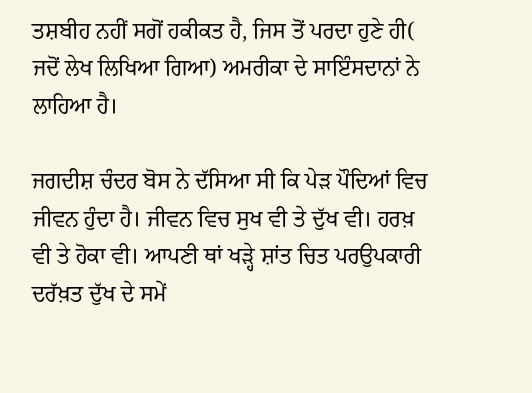ਤਸ਼ਬੀਹ ਨਹੀਂ ਸਗੋਂ ਹਕੀਕਤ ਹੈ, ਜਿਸ ਤੋਂ ਪਰਦਾ ਹੁਣੇ ਹੀ( ਜਦੋਂ ਲੇਖ ਲਿਖਿਆ ਗਿਆ) ਅਮਰੀਕਾ ਦੇ ਸਾਇੰਸਦਾਨਾਂ ਨੇ ਲਾਹਿਆ ਹੈ।

ਜਗਦੀਸ਼ ਚੰਦਰ ਬੋਸ ਨੇ ਦੱਸਿਆ ਸੀ ਕਿ ਪੇੜ ਪੌਦਿਆਂ ਵਿਚ ਜੀਵਨ ਹੁੰਦਾ ਹੈ। ਜੀਵਨ ਵਿਚ ਸੁਖ ਵੀ ਤੇ ਦੁੱਖ ਵੀ। ਹਰਖ਼ ਵੀ ਤੇ ਹੋਕਾ ਵੀ। ਆਪਣੀ ਥਾਂ ਖੜ੍ਹੇ ਸ਼ਾਂਤ ਚਿਤ ਪਰਉਪਕਾਰੀ ਦਰੱਖ਼ਤ ਦੁੱਖ ਦੇ ਸਮੇਂ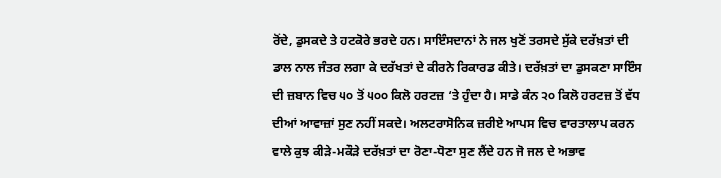ਰੋਂਦੇ, ਡੁਸਕਦੇ ਤੇ ਹਟਕੋਰੇ ਭਰਦੇ ਹਨ। ਸਾਇੰਸਦਾਨਾਂ ਨੇ ਜਲ ਖੁਣੋਂ ਤਰਸਦੇ ਸੁੱਕੇ ਦਰੱਖ਼ਤਾਂ ਦੀ ਡਾਲ ਨਾਲ ਜੰਤਰ ਲਗਾ ਕੇ ਦਰੱਖਤਾਂ ਦੇ ਕੀਰਨੇ ਰਿਕਾਰਡ ਕੀਤੇ। ਦਰੱਖ਼ਤਾਂ ਦਾ ਡੁਸਕਣਾ ਸਾਇੰਸ ਦੀ ਜ਼ਬਾਨ ਵਿਚ ੫੦ ਤੋਂ ੫੦੦ ਕਿਲੋ ਹਰਟਜ਼ ‘ਤੇ ਹੁੰਦਾ ਹੈ। ਸਾਡੇ ਕੰਨ ੨੦ ਕਿਲੋ ਹਰਟਜ਼ ਤੋਂ ਵੱਧ ਦੀਆਂ ਆਵਾਜ਼ਾਂ ਸੁਣ ਨਹੀਂ ਸਕਦੇ। ਅਲਟਰਾਸੋਨਿਕ ਜ਼ਰੀਏ ਆਪਸ ਵਿਚ ਵਾਰਤਾਲਾਪ ਕਰਨ ਵਾਲੇ ਕੁਝ ਕੀੜੇ-ਮਕੌੜੇ ਦਰੱਖ਼ਤਾਂ ਦਾ ਰੋਣਾ-ਧੋਣਾ ਸੁਣ ਲੈਂਦੇ ਹਨ ਜੋ ਜਲ ਦੇ ਅਭਾਵ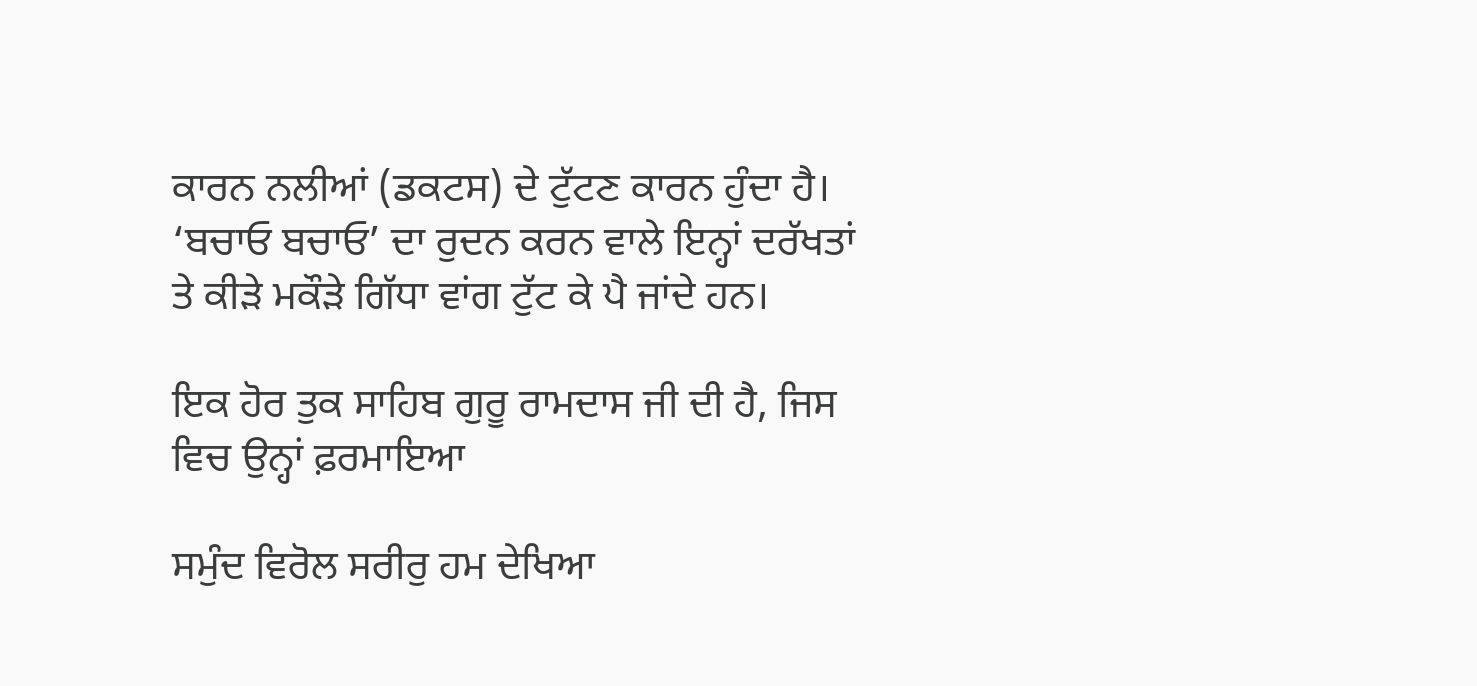ਕਾਰਨ ਨਲੀਆਂ (ਡਕਟਸ) ਦੇ ਟੁੱਟਣ ਕਾਰਨ ਹੁੰਦਾ ਹੈ। ‘ਬਚਾਓ ਬਚਾਓ’ ਦਾ ਰੁਦਨ ਕਰਨ ਵਾਲੇ ਇਨ੍ਹਾਂ ਦਰੱਖਤਾਂ ਤੇ ਕੀੜੇ ਮਕੌੜੇ ਗਿੱਧਾ ਵਾਂਗ ਟੁੱਟ ਕੇ ਪੈ ਜਾਂਦੇ ਹਨ।

ਇਕ ਹੋਰ ਤੁਕ ਸਾਹਿਬ ਗੁਰੂ ਰਾਮਦਾਸ ਜੀ ਦੀ ਹੈ, ਜਿਸ ਵਿਚ ਉਨ੍ਹਾਂ ਫ਼ਰਮਾਇਆ

ਸਮੁੰਦ ਵਿਰੋਲ ਸਰੀਰੁ ਹਮ ਦੇਖਿਆ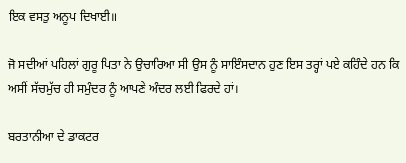ਇਕ ਵਸਤੁ ਅਨੂਪ ਦਿਖਾਈ॥

ਜੋ ਸਦੀਆਂ ਪਹਿਲਾਂ ਗੁਰੂ ਪਿਤਾ ਨੇ ਉਚਾਰਿਆ ਸੀ ਉਸ ਨੂੰ ਸਾਇੰਸਦਾਨ ਹੁਣ ਇਸ ਤਰ੍ਹਾਂ ਪਏ ਕਹਿੰਦੇ ਹਨ ਕਿ ਅਸੀਂ ਸੱਚਮੁੱਚ ਹੀ ਸਮੁੰਦਰ ਨੂੰ ਆਪਣੇ ਅੰਦਰ ਲਈ ਫਿਰਦੇ ਹਾਂ।

ਬਰਤਾਨੀਆ ਦੇ ਡਾਕਟਰ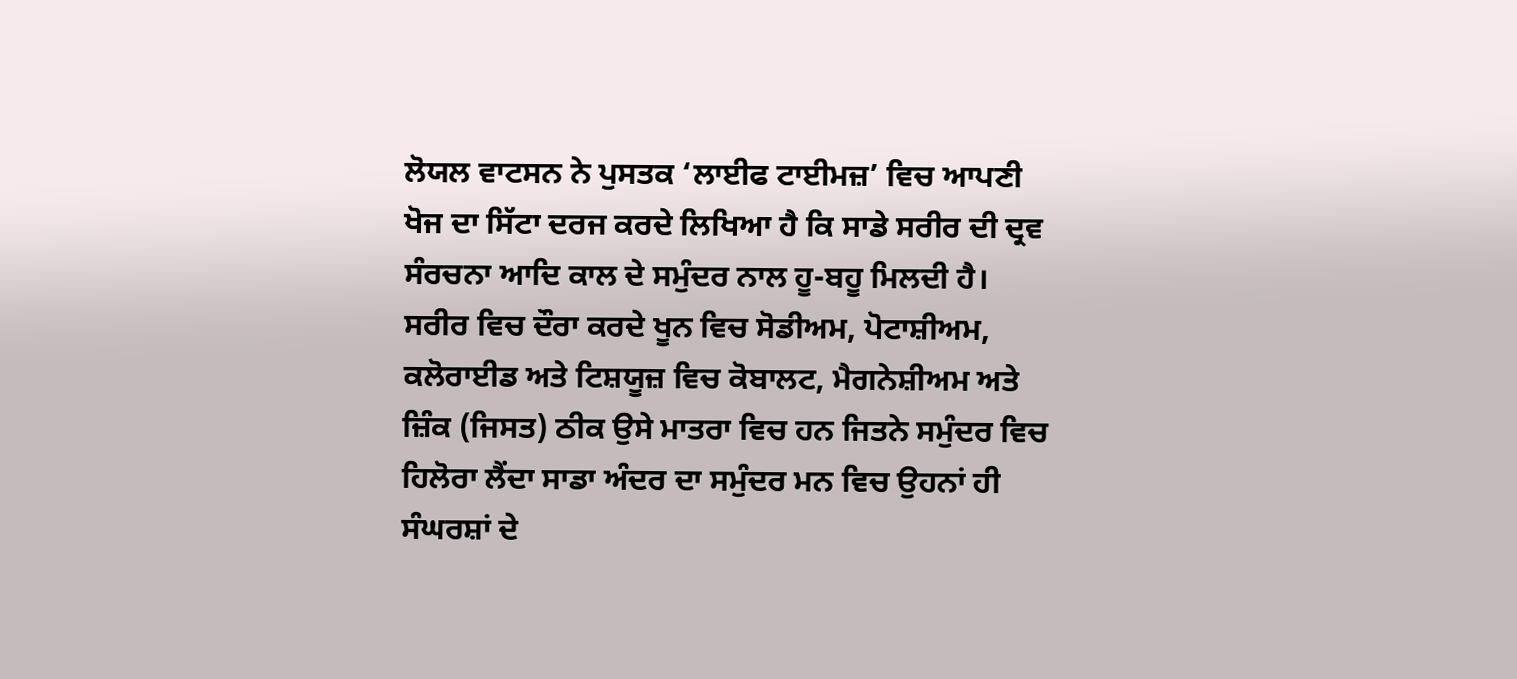ਲੋਯਲ ਵਾਟਸਨ ਨੇ ਪੁਸਤਕ ‘ਲਾਈਫ ਟਾਈਮਜ਼’ ਵਿਚ ਆਪਣੀ ਖੋਜ ਦਾ ਸਿੱਟਾ ਦਰਜ ਕਰਦੇ ਲਿਖਿਆ ਹੈ ਕਿ ਸਾਡੇ ਸਰੀਰ ਦੀ ਦ੍ਰਵ ਸੰਰਚਨਾ ਆਦਿ ਕਾਲ ਦੇ ਸਮੁੰਦਰ ਨਾਲ ਹੂ-ਬਹੂ ਮਿਲਦੀ ਹੈ। ਸਰੀਰ ਵਿਚ ਦੌਰਾ ਕਰਦੇ ਖੂਨ ਵਿਚ ਸੋਡੀਅਮ, ਪੋਟਾਸ਼ੀਅਮ, ਕਲੋਰਾਈਡ ਅਤੇ ਟਿਸ਼ਯੂਜ਼ ਵਿਚ ਕੋਬਾਲਟ, ਮੈਗਨੇਸ਼ੀਅਮ ਅਤੇ ਜ਼ਿੰਕ (ਜਿਸਤ) ਠੀਕ ਉਸੇ ਮਾਤਰਾ ਵਿਚ ਹਨ ਜਿਤਨੇ ਸਮੁੰਦਰ ਵਿਚ ਹਿਲੋਰਾ ਲੈਂਦਾ ਸਾਡਾ ਅੰਦਰ ਦਾ ਸਮੁੰਦਰ ਮਨ ਵਿਚ ਉਹਨਾਂ ਹੀ ਸੰਘਰਸ਼ਾਂ ਦੇ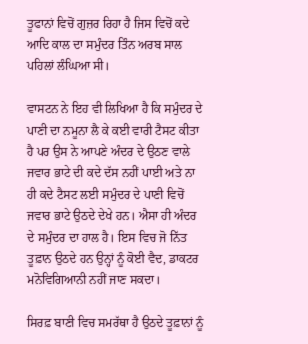ਤੂਫਾਨਾਂ ਵਿਚੋਂ ਗੁਜ਼ਰ ਰਿਹਾ ਹੈ ਜਿਸ ਵਿਚੋਂ ਕਦੇ ਆਦਿ ਕਾਲ ਦਾ ਸਮੁੰਦਰ ਤਿੰਨ ਅਰਬ ਸਾਲ ਪਹਿਲਾਂ ਲੰਘਿਆ ਸੀ।

ਵਾਸਟਨ ਨੇ ਇਹ ਵੀ ਲਿਖਿਆ ਹੈ ਕਿ ਸਮੁੰਦਰ ਦੇ ਪਾਣੀ ਦਾ ਨਮੂਨਾ ਲੈ ਕੇ ਕਈ ਵਾਰੀ ਟੈਸਟ ਕੀਤਾ ਹੈ ਪਰ ਉਸ ਨੇ ਆਪਣੇ ਅੰਦਰ ਦੇ ਉਠਣ ਵਾਲੇ ਜਵਾਰ ਭਾਟੇ ਦੀ ਕਦੇ ਦੱਸ ਨਹੀਂ ਪਾਈ ਅਤੇ ਨਾ ਹੀ ਕਦੇ ਟੈਸਟ ਲਈ ਸਮੁੰਦਰ ਦੇ ਪਾਣੀ ਵਿਚੋਂ ਜਵਾਰ ਭਾਟੇ ਉਠਦੇ ਦੇਖੇ ਹਨ। ਐਸਾ ਹੀ ਅੰਦਰ ਦੇ ਸਮੁੰਦਰ ਦਾ ਹਾਲ ਹੈ। ਇਸ ਵਿਚ ਜੋ ਨਿੱਤ ਤੂਫ਼ਾਨ ਉਠਦੇ ਹਨ ਉਨ੍ਹਾਂ ਨੂੰ ਕੋਈ ਵੈਦ, ਡਾਕਟਰ ਮਨੋਵਿਗਿਆਨੀ ਨਹੀਂ ਜਾਣ ਸਕਦਾ।

ਸਿਰਫ਼ ਬਾਣੀ ਵਿਚ ਸਮਰੱਥਾ ਹੈ ਉਠਦੇ ਤੂਫ਼ਾਨਾਂ ਨੂੰ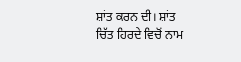ਸ਼ਾਂਤ ਕਰਨ ਦੀ। ਸ਼ਾਂਤ ਚਿੱਤ ਹਿਰਦੇ ਵਿਚੋਂ ਨਾਮ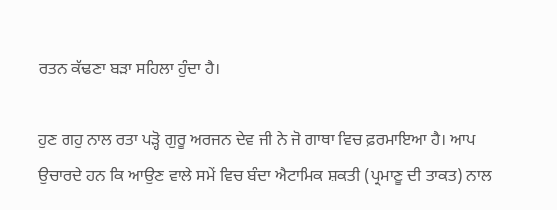ਰਤਨ ਕੱਢਣਾ ਬੜਾ ਸਹਿਲਾ ਹੁੰਦਾ ਹੈ।

ਹੁਣ ਗਹੁ ਨਾਲ ਰਤਾ ਪੜ੍ਹੋ ਗੁਰੂ ਅਰਜਨ ਦੇਵ ਜੀ ਨੇ ਜੋ ਗਾਥਾ ਵਿਚ ਫ਼ਰਮਾਇਆ ਹੈ। ਆਪ ਉਚਾਰਦੇ ਹਨ ਕਿ ਆਉਣ ਵਾਲੇ ਸਮੇਂ ਵਿਚ ਬੰਦਾ ਐਟਾਮਿਕ ਸ਼ਕਤੀ (ਪ੍ਰਮਾਣੂ ਦੀ ਤਾਕਤ) ਨਾਲ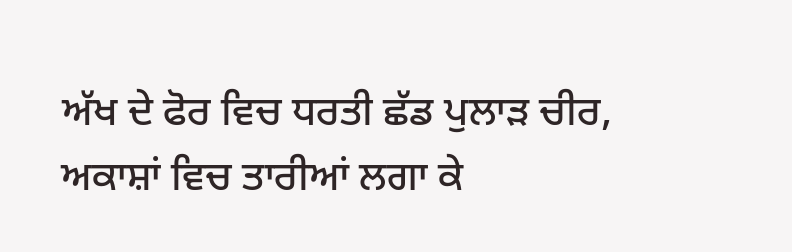ਅੱਖ ਦੇ ਫੋਰ ਵਿਚ ਧਰਤੀ ਛੱਡ ਪੁਲਾੜ ਚੀਰ, ਅਕਾਸ਼ਾਂ ਵਿਚ ਤਾਰੀਆਂ ਲਗਾ ਕੇ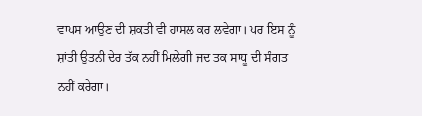ਵਾਪਸ ਆਉਣ ਦੀ ਸ਼ਕਤੀ ਵੀ ਹਾਸਲ ਕਰ ਲਵੇਗਾ। ਪਰ ਇਸ ਨੂੰ ਸ਼ਾਂਤੀ ਉਤਨੀ ਦੇਰ ਤੱਕ ਨਹੀਂ ਮਿਲੇਗੀ ਜਦ ਤਕ ਸਾਧੂ ਦੀ ਸੰਗਤ ਨਹੀਂ ਕਰੇਗਾ।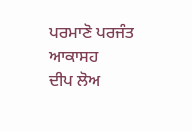ਪਰਮਾਣੋ ਪਰਜੰਤ ਆਕਾਸਹ
ਦੀਪ ਲੋਅ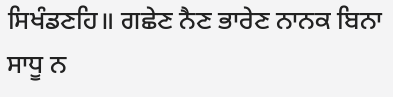ਸਿਖੰਡਣਹਿ॥ ਗਛੇਣ ਨੈਣ ਭਾਰੇਣ ਨਾਨਕ ਬਿਨਾ ਸਾਧੂ ਨ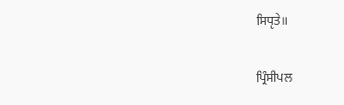ਸਿਧੵਤੇ॥

ਪ੍ਰਿੰਸੀਪਲ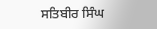ਸਤਿਬੀਰ ਸਿੰਘ